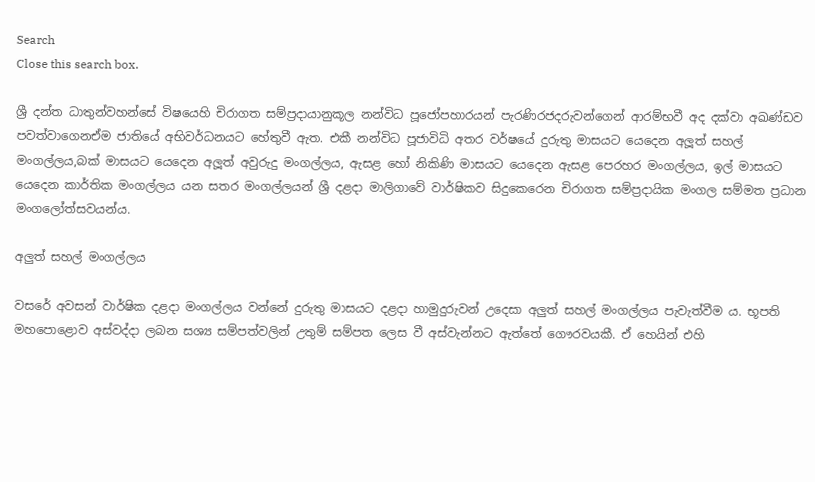Search
Close this search box.

ශ්‍රී දන්ත ධාතුන්වහන්සේ විෂයෙහි චිරාගත සම්ප්‍රදායානුකූල නන්විධ පූජෝපහාරයන් පැරණිරජදරුවන්ගෙන් ආරම්භවී අද දක්වා අඛණ්ඩව පවත්වාගෙනඒම ජාතියේ අභිවර්ධනයට හේතුවී ඇත. එකී නන්විධ පූජාවිධි අතර වර්ෂයේ දුරුතු මාසයට යෙදෙන අලූත් සහල් මංගල්ලය,බක් මාසයට යෙදෙන අලූත් අවුරුදු මංගල්ලය, ඇසළ හෝ නිකිණි මාසයට යෙදෙන ඇසළ පෙරහර මංගල්ලය, ඉල් මාසයට යෙදෙන කාර්තික මංගල්ලය යන සතර මංගල්ලයන් ශ්‍රී දළදා මාලිගාවේ වාර්ෂිකව සිදුකෙරෙන චිරාගත සම්ප්‍රදායික මංගල සම්මත ප්‍රධාන මංගලෝත්සවයන්ය.

අලුත් සහල් මංගල්ලය

වසරේ අවසන් වාර්ෂික දළදා මංගල්ලය වන්නේ දුරුතු මාසයට දළදා හාමුදුරුවන් උදෙසා අලුත් සහල් මංගල්ලය පැවැත්වීම ය. භූපති මහපොළොව අස්වද්දා ලබන සශ්‍ය සම්පත්වලින් උතුම් සම්පත ලෙස වී අස්වැන්නට ඇත්තේ ගෞරවයකී. ඒ හෙයින් එහි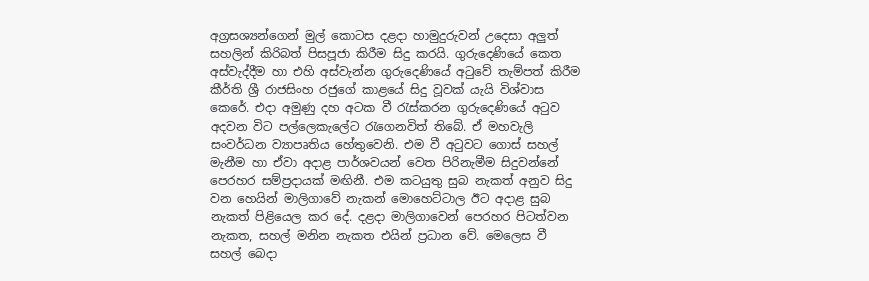අග්‍රසශ්‍යන්ගෙන් මුල් කොටස දළදා හාමුදුරුවන් උදෙසා අලුත් සහලින් කිරිබත් පිසපූජා කිරීම සිදු කරයි. ගුරුදෙණියේ කෙත අස්වැද්දීම හා එහි අස්වැන්න ගුරුදෙණියේ අටුවේ තැම්පත් කිරීම කීර්ති ශ්‍රී රාජසිංහ රජුගේ කාළයේ සිදු වූවක් යැයි විශ්වාස කෙරේ. එදා අමුණු දහ අටක වී රැස්කරන ගුරුදෙණියේ අටුව අදවන විට පල්ලෙකැලේට රැගෙනවිත් තිබේ. ඒ මහවැලි සංවර්ධන ව්‍යාපෘතිය හේතුවෙනි. එම වී අටුවට ගොස් සහල් මැනීම හා ඒවා අදාළ පාර්ශවයන් වෙත පිරිනැමීම සිදුවන්නේ පෙරහර සම්ප්‍රදායක් මඟිනී. එම කටයුතු සුබ නැකත් අනුව සිදු වන හෙයින් මාලිගාවේ නැකන් මොහෙට්ටාල ඊට අදාළ සුබ නැකත් පිළියෙල කර දේ. දළදා මාලිගාවෙන් පෙරහර පිටත්වන නැකත, සහල් මනින නැකත එයින් ප්‍රධාන වේ. මෙලෙස වී සහල් බෙදා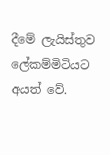දීමේ ලැයිස්තුව ලේකම්මිටියට අයත් වේ.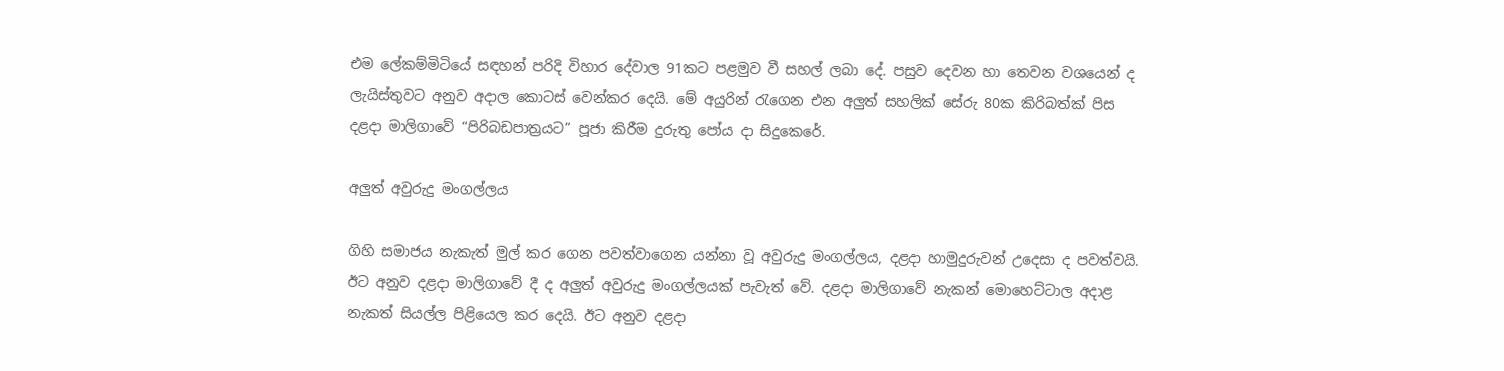එම ලේකම්මිටියේ සඳහන් පරිදි විහාර දේවාල 91කට පළමුව වී සහල් ලබා දේ. පසුව දෙවන හා තෙවන වශයෙන් ද ලැයිස්තුවට අනුව අදාල කොටස් වෙන්කර දෙයි. මේ අයුරින් රැගෙන එන අලුත් සහලික් සේරු 80ක කිරිබත්ක් පිස දළද‍ා මාලිගාවේ “පිරිබඩපාත්‍රයට” පූජා කිරීම දුරුතු පෝය දා සිදුකෙරේ.

අලුත් අවුරුදු මංගල්ලය

ගිහි සමාජය නැකැත් මුල් කර ගෙන පවත්වාගෙන යන්නා වූ අවුරුදු මංගල්ලය, දළදා හාමුදුරුවන් උදෙසා ද පවත්වයි. ඊට අනුව දළදා මාලිගාවේ දී ද අලුත් අවුරුදු මංගල්ලයක් පැවැත් වේ. දළදා මාලිගාවේ නැකන් මොහෙට්ටාල අදාළ නැකත් සියල්ල පිළියෙල කර දෙයි. ඊට අනුව දළදා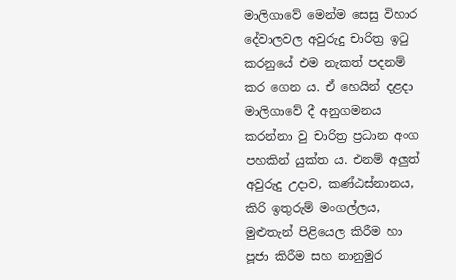මාලිගාවේ මෙන්ම සෙසු විහාර දේවාලවල අවුරුදු චාරිත්‍ර ඉටු කරනුයේ එම නැකත් පදනම් කර ගෙන ය. ඒ හෙයින් දළදා මාලිගාවේ දී අනුගමනය කරන්නා වු චාරිත්‍ර ප්‍රධාන අංග පහකින් යුක්ත ය. එනම් අලුත් අවුරුදු උදාව, කණ්ඨස්නානය, කිරි ඉතුරුම් මංගල්ලය, මුළුතැන් පිළියෙල කිරීම හා පූජා කිරීම සහ නානුමුර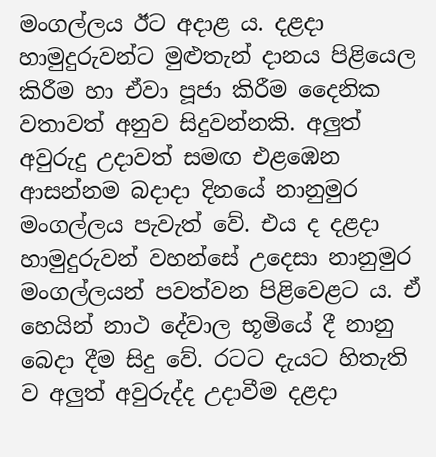මංගල්ලය ඊට අදාළ ය. දළදා හාමුදුරුවන්ට මුළුතැන් දානය පිළියෙල කිරීම හා ඒවා පූජා කිරීම දෛනික වතාවත් අනුව සිදුවන්නකි. අලුත් අවුරුදු උදාවත් සමඟ ‍එළඹෙන ආසන්නම බදාදා දිනයේ නානුමුර මංගල්ලය පැවැත් වේ. එය ද දළදා හාමුදුරුවන් වහන්සේ උදෙසා නානුමුර මංගල්ලයන් පවත්වන පිළිවෙළට ය. ඒ හෙයින් නාථ දේවාල භූමියේ දී නානු බෙදා දීම සිදු වේ. රටට දැයට හිතැති ව අලුත් අවුරුද්ද උදාවීම දළදා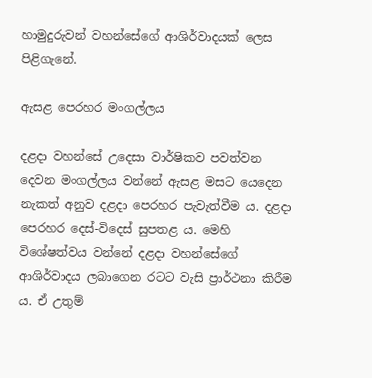හාමුදුරුවන් වහන්සේගේ ආශිර්වාදයක් ලෙස පිළිගැනේ.

ඇසළ පෙරහර මංගල්ලය

දළදා වහන්සේ උදෙසා වාර්ෂිකව පවත්වන දෙවන මංගල්ලය වන්නේ ඇසළ මසට යෙදෙන නැකත් අනුව දළදා පෙරහර පැවැත්වීම ය. දළදා පෙරහර දෙස්-විදෙස් සුපතළ ය. මෙහි විශේෂත්වය වන්නේ දළදා වහන්සේගේ ආශිර්වාදය ලබාගෙන රටට වැසි ප්‍රාර්ථනා කිරීම ය. ඒ උතුම්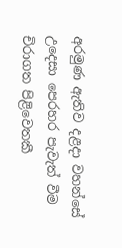අරමුණ ඇතිව දළදා වහන්සේ උදෙසා පෙරහර පැවැත් වීම චිරාගත පිළිවෙතකී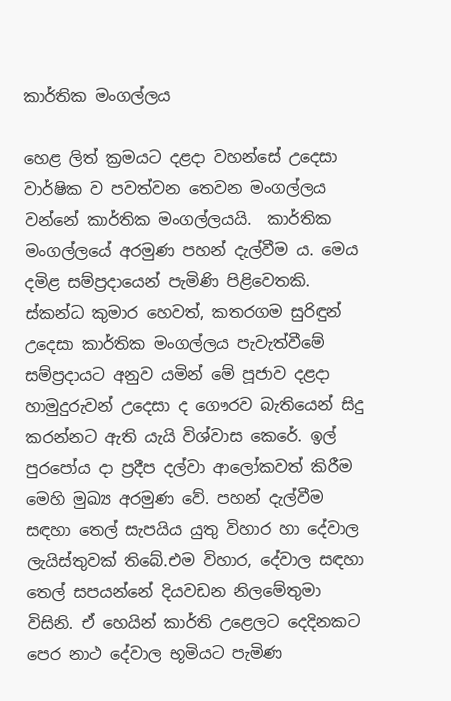කාර්තික මංගල්ලය

හෙළ ලිත් ක්‍රමයට දළදා වහන්සේ උදෙසා වාර්ෂික ව පවත්වන තෙවන මංගල්ලය වන්නේ කාර්තික මංගල්ලයයි.  කාර්තික මංගල්ලයේ අරමුණ පහන් දැල්වීම ය. මෙය දමිළ සම්ප්‍රදායෙන් පැමිණි පිළිවෙතකි. ස්කන්ධ කුමාර හෙවත්, කතරගම සුරිඳුන් උදෙසා කාර්තික මංගල්ලය පැවැත්වීමේ සම්ප්‍රදායට අනුව යමින් මේ පූජාව දළදා හාමුදුරුවන් උදෙසා ද ගෞරව බැතියෙන් සිදු කරන්නට ඇති යැයි විශ්වාස කෙරේ. ඉල් පුරපෝය දා ප්‍රදීප දල්වා ආලෝකවත් කිරීම මෙහි මුඛ්‍ය අරමුණ වේ. පහන් දැල්වීම සඳහා තෙල් සැපයිය යුතු විහාර හා දේවාල ලැයිස්තුවක් තිබේ.එම විහාර, දේවාල සඳහා තෙල් සපයන්නේ දියවඩන නිලමේතුමා විසිනි. ඒ හෙයින් කාර්ති උළෙලට දෙදිනකට පෙර නාථ දේවාල භූමියට පැමිණ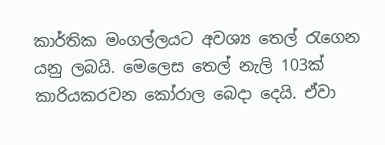කාර්තික මංගල්ලයට අවශ්‍ය තෙල් රැගෙන යනු ලබයි. මෙලෙස තෙල් නැලි 103ක් කාරියකරවන කෝරාල බෙදා දෙයි. ඒවා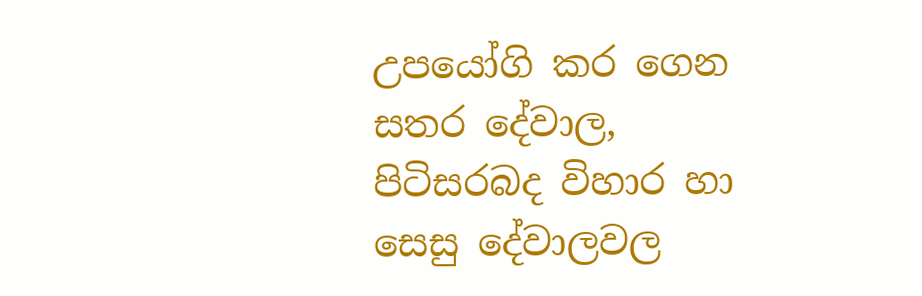උපයෝගි කර ගෙන සතර දේවාල, පිටිසරබද විහාර හා සෙසු දේවාලවල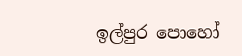ඉල්පුර පොහෝ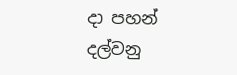දා පහන් දල්වනු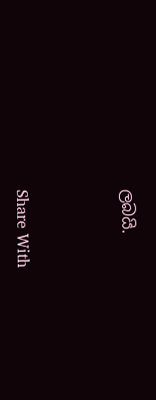ලබයි.



Share With